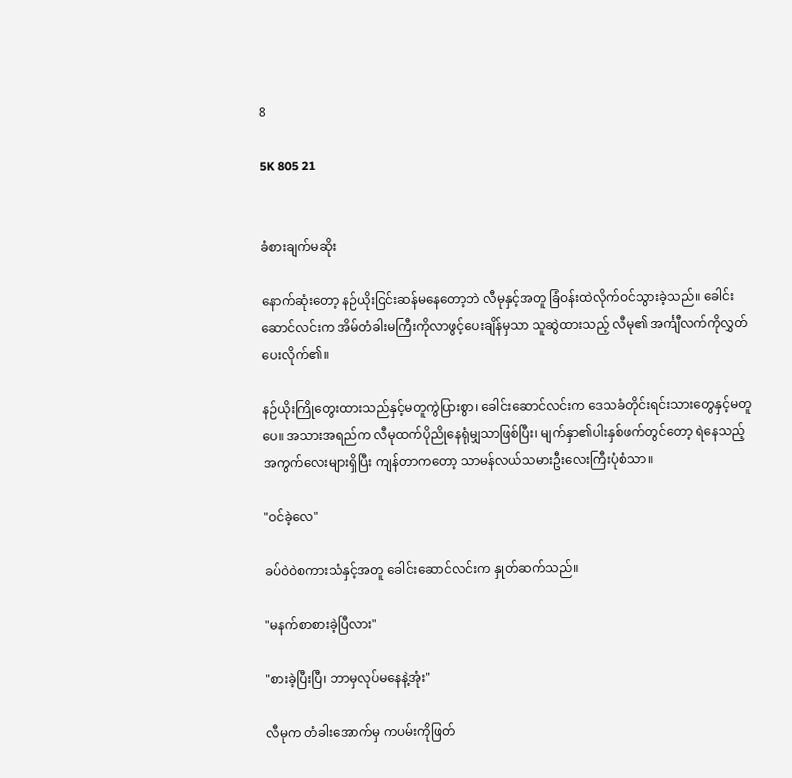8

5K 805 21


ခံစားချက်မဆိုး

နောက်ဆုံးတော့ နဉ်ယိုးငြင်းဆန်မနေတော့ဘဲ လီမုနှင့်အတူ ခြံဝန်းထဲလိုက်ဝင်သွားခဲ့သည်။ ခေါင်းဆောင်လင်းက အိမ်တံခါးမကြီးကိုလာဖွင့်ပေးချိန်မှသာ သူဆွဲထားသည့် လီမု၏ အင်္ကျီလက်ကိုလွှတ်ပေးလိုက်၏။

နဉ်ယိုးကြိုတွေးထားသည်နှင့်မတူကွဲပြားစွာ၊ ခေါင်းဆောင်လင်းက ဒေသခံတိုင်းရင်းသား‌တွေနှင့်မတူပေ။ အသားအရည်က လီမုထက်ပိုညိုနေရုံမျှသာဖြစ်ပြီး၊ မျက်နှာ၏ပါးနှစ်ဖက်တွင်တော့ ရဲနေသည့်အကွက်လေးများရှိပြီး ကျန်တာကတော့ သာမန်လယ်သမားဦးလေးကြီးပုံစံသာ။

"ဝင်ခဲ့လေ"

ခပ်ဝဲဝဲစကားသံနှင့်အတူ ခေါင်းဆောင်လင်းက နှုတ်ဆက်သည်။

"မနက်စာစားခဲ့ပြီလား"

"စားခဲ့ပြီးပြီ၊ ဘာမှလုပ်မနေနဲ့အုံး"

လီမုက တံခါးအောက်မှ ကပမ်းကိုဖြတ်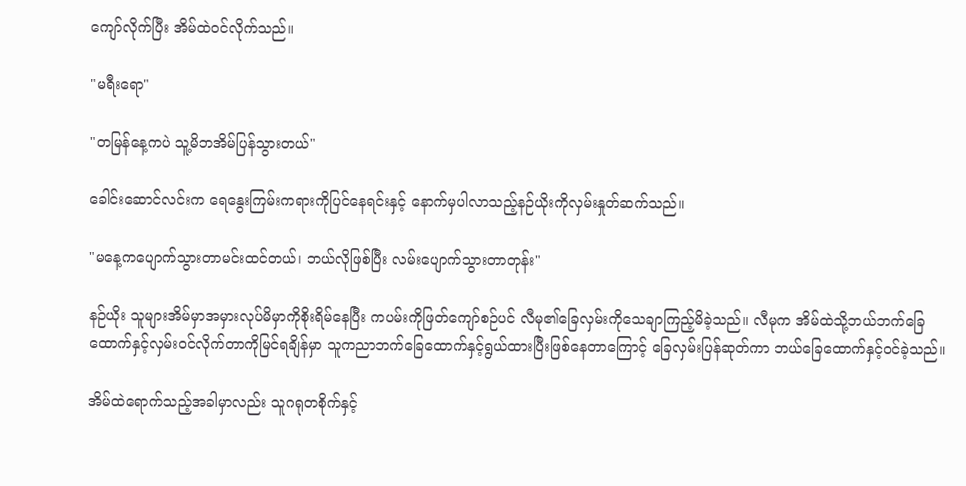ကျော်လိုက်ပြီး အိမ်ထဲဝင်လိုက်သည်။

"မရီးရော"

"တမြန်နေ့ကပဲ သူ့မိဘအိမ်ပြန်သွားတယ်"

ခေါင်းဆောင်လင်းက ရေနွေးကြမ်းကရားကိုပြင်နေရင်းနှင့် နောက်မှပါလာသည့်နဉ်ယိုးကိုလှမ်းနှုတ်ဆက်သည်။

"မနေ့ကပျောက်သွားတာမင်းထင်တယ်၊ ဘယ်လိုဖြစ်ပြီး လမ်းပျောက်သွားတာတုန်း"

နဉ်ယိုး သူများအိမ်မှာအမှားလုပ်မိမှာကိုစိုးရိမ်နေပြီး ကပမ်းကိုဖြတ်ကျော်စဉ်ပင် လီမု၏ခြေလှမ်းကိုသေချာကြည့်မိခဲ့သည်။ လီမုက အိမ်ထဲသို့ဘယ်ဘက်ခြေထောက်နှင့်လှမ်းဝင်လိုက်တာကိုမြင်ရချိန်မှာ သူကညာဘက်ခြေထောက်နှင့်ရွယ်ထားပြီးဖြစ်နေတာကြောင့် ခြေလှမ်းပြန်ဆုတ်ကာ ဘယ်ခြေထောက်နှင့်ဝင်ခဲ့သည်။

အိမ်ထဲရောက်သည့်အခါမှာလည်း သူဂရုတစိုက်နှင့်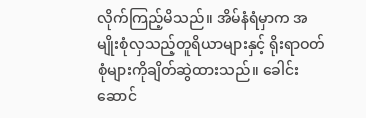လိုက်ကြည့်မိသည်။ အိမ်နံရံမှာက အမျိုးစုံလှသည့်တူရိယာများနှင့် ရိုးရာဝတ်စုံများကိုချိတ်ဆွဲထားသည်။ ခေါင်းဆောင်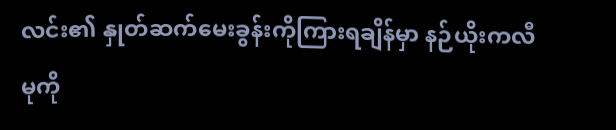လင်း၏ နှုတ်ဆက်မေးခွန်းကိုကြားရချိန်မှာ နဉ်ယိုးကလီမုကို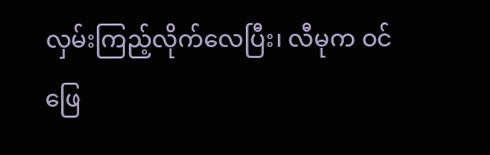လှမ်းကြည့်လိုက်လေပြီး၊ လီမုက ဝင်ဖြေ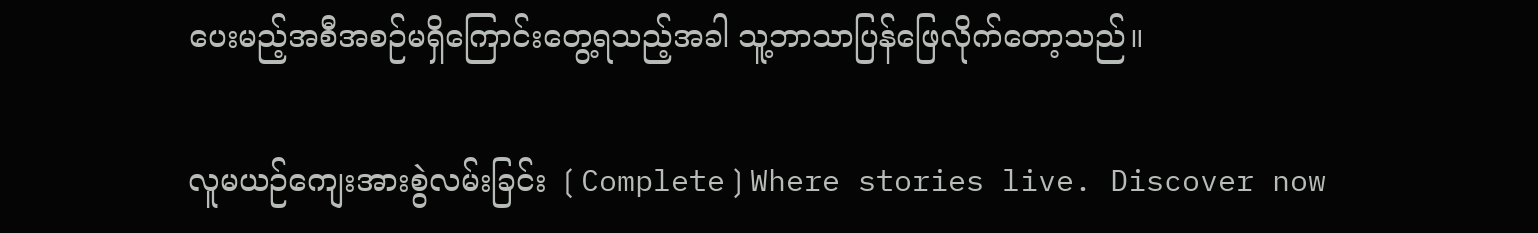ပေးမည့်အစီအစဉ်မရှိကြောင်းတွေ့ရသည့်အခါ သူ့ဘာသာပြန်ဖြေလိုက်တော့သည်။

လူမယဉ်ကျေးအားစွဲလမ်းခြင်း ❲Complete❳Where stories live. Discover now